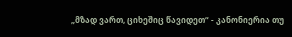„მზად ვართ, ციხეშიც წავიდეთ“ - კანონიერია თუ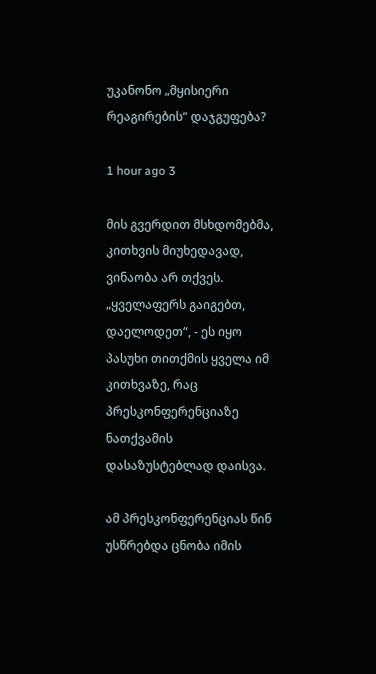უკანონო „მყისიერი რეაგირების“ დაჯგუფება?

1 hour ago 3

მის გვერდით მსხდომებმა, კითხვის მიუხედავად, ვინაობა არ თქვეს. „ყველაფერს გაიგებთ, დაელოდეთ“, - ეს იყო პასუხი თითქმის ყველა იმ კითხვაზე, რაც პრესკონფერენციაზე ნათქვამის დასაზუსტებლად დაისვა.

ამ პრესკონფერენციას წინ უსწრებდა ცნობა იმის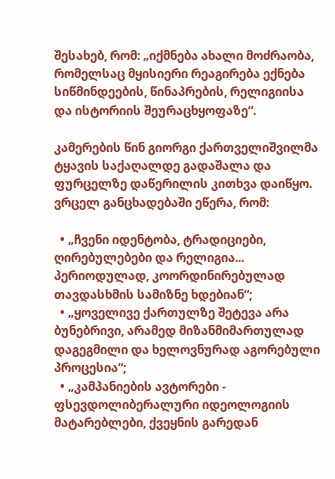შესახებ, რომ: „იქმნება ახალი მოძრაობა, რომელსაც მყისიერი რეაგირება ექნება სიწმინდეების, წინაპრების, რელიგიისა და ისტორიის შეურაცხყოფაზე“.

კამერების წინ გიორგი ქართველიშვილმა ტყავის საქაღალდე გადაშალა და ფურცელზე დაწერილის კითხვა დაიწყო. ვრცელ განცხადებაში ეწერა, რომ:

  • „ჩვენი იდენტობა, ტრადიციები, ღირებულებები და რელიგია... პერიოდულად, კოორდინირებულად თავდასხმის სამიზნე ხდებიან“;
  • „ყოველივე ქართულზე შეტევა არა ბუნებრივი, არამედ მიზანმიმართულად დაგეგმილი და ხელოვნურად აგორებული პროცესია“;
  • „კამპანიების ავტორები - ფსევდოლიბერალური იდეოლოგიის მატარებლები, ქვეყნის გარედან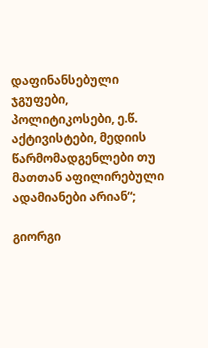დაფინანსებული ჯგუფები, პოლიტიკოსები, ე.წ. აქტივისტები, მედიის წარმომადგენლები თუ მათთან აფილირებული ადამიანები არიან“;

გიორგი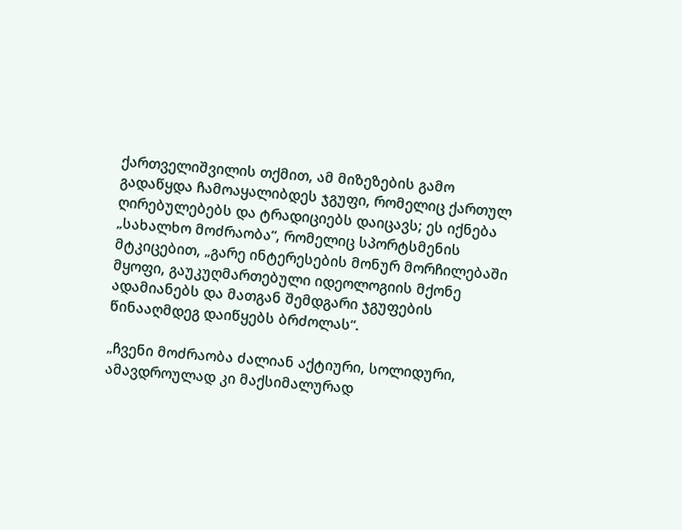ქართველიშვილის თქმით, ამ მიზეზების გამო გადაწყდა ჩამოაყალიბდეს ჯგუფი, რომელიც ქართულ ღირებულებებს და ტრადიციებს დაიცავს; ეს იქნება „სახალხო მოძრაობა“, რომელიც სპორტსმენის მტკიცებით, „გარე ინტერესების მონურ მორჩილებაში მყოფი, გაუკუღმართებული იდეოლოგიის მქონე ადამიანებს და მათგან შემდგარი ჯგუფების წინააღმდეგ დაიწყებს ბრძოლას“.

„ჩვენი მოძრაობა ძალიან აქტიური, სოლიდური, ამავდროულად კი მაქსიმალურად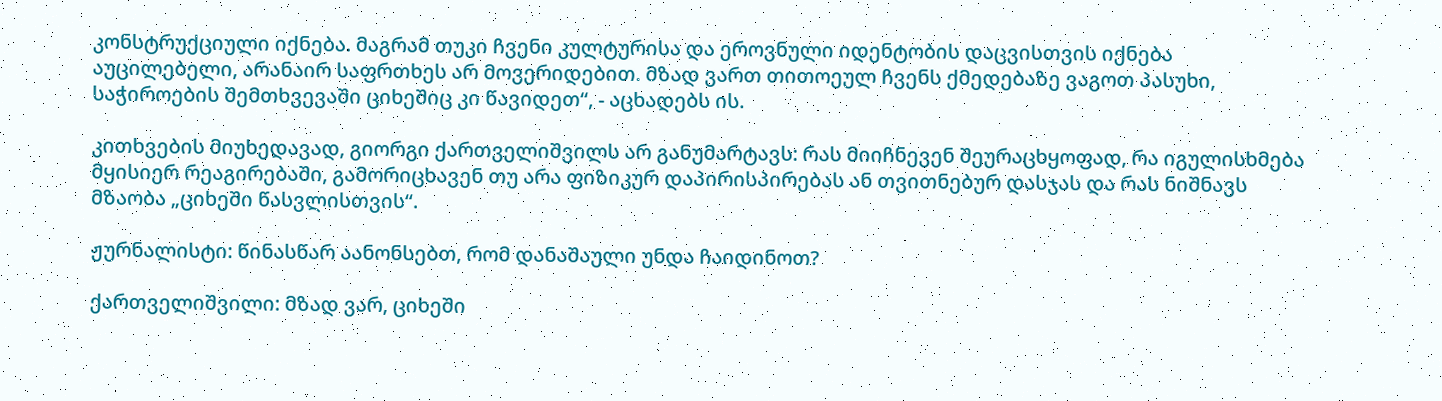კონსტრუქციული იქნება. მაგრამ თუკი ჩვენი კულტურისა და ეროვნული იდენტობის დაცვისთვის იქნება აუცილებელი, არანაირ საფრთხეს არ მოვერიდებით. მზად ვართ თითოეულ ჩვენს ქმედებაზე ვაგოთ პასუხი, საჭიროების შემთხვევაში ციხეშიც კი წავიდეთ“, - აცხადებს ის.

კითხვების მიუხედავად, გიორგი ქართველიშვილს არ განუმარტავს: რას მიიჩნევენ შეურაცხყოფად, რა იგულისხმება მყისიერ რეაგირებაში, გამორიცხავენ თუ არა ფიზიკურ დაპირისპირებას ან თვითნებურ დასჯას და რას ნიშნავს მზაობა „ციხეში წასვლისთვის“.

ჟურნალისტი: წინასწარ აანონსებთ, რომ დანაშაული უნდა ჩაიდინოთ?

ქართველიშვილი: მზად ვარ, ციხეში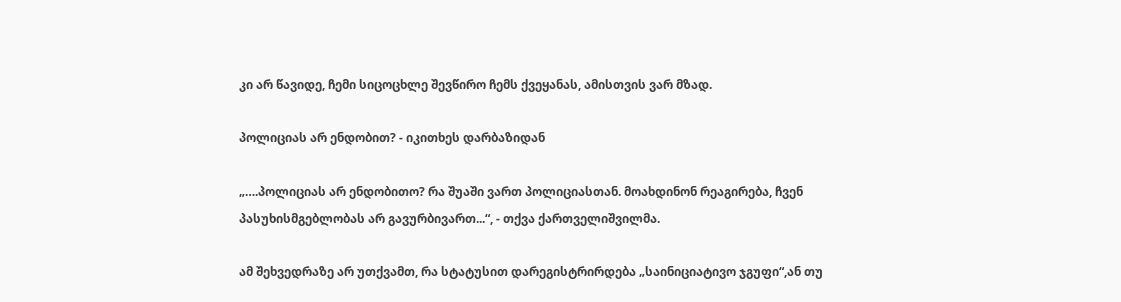კი არ წავიდე, ჩემი სიცოცხლე შევწირო ჩემს ქვეყანას, ამისთვის ვარ მზად.

პოლიციას არ ენდობით? - იკითხეს დარბაზიდან

„….პოლიციას არ ენდობითო? რა შუაში ვართ პოლიციასთან. მოახდინონ რეაგირება, ჩვენ პასუხისმგებლობას არ გავურბივართ...“, - თქვა ქართველიშვილმა.

ამ შეხვედრაზე არ უთქვამთ, რა სტატუსით დარეგისტრირდება „საინიციატივო ჯგუფი“,ან თუ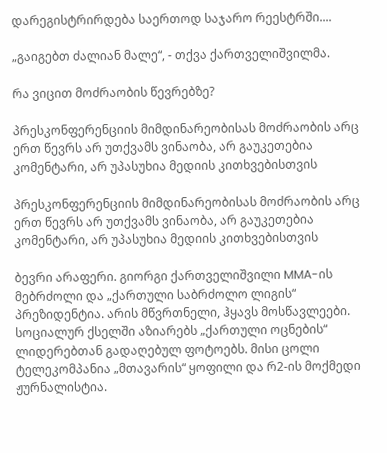დარეგისტრირდება საერთოდ საჯარო რეესტრში....

„გაიგებთ ძალიან მალე“, - თქვა ქართველიშვილმა.

რა ვიცით მოძრაობის წევრებზე?

პრესკონფერენციის მიმდინარეობისას მოძრაობის არც ერთ წევრს არ უთქვამს ვინაობა, არ გაუკეთებია კომენტარი, არ უპასუხია მედიის კითხვებისთვის

პრესკონფერენციის მიმდინარეობისას მოძრაობის არც ერთ წევრს არ უთქვამს ვინაობა, არ გაუკეთებია კომენტარი, არ უპასუხია მედიის კითხვებისთვის

ბევრი არაფერი. გიორგი ქართველიშვილი MMA-ის მებრძოლი და „ქართული საბრძოლო ლიგის“ პრეზიდენტია. არის მწვრთნელი, ჰყავს მოსწავლეები. სოციალურ ქსელში აზიარებს „ქართული ოცნების“ ლიდერებთან გადაღებულ ფოტოებს. მისი ცოლი ტელეკომპანია „მთავარის“ ყოფილი და რ2-ის მოქმედი ჟურნალისტია.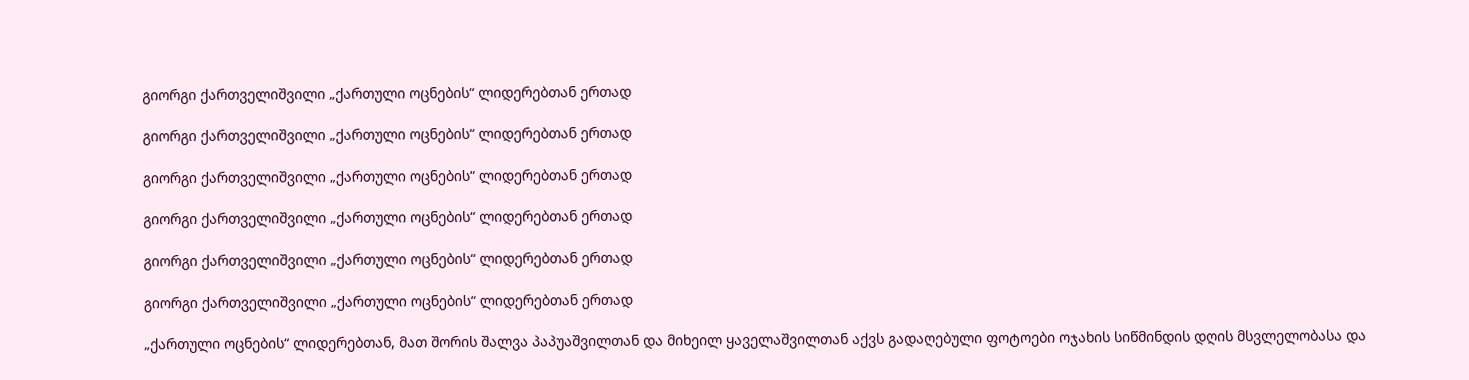გიორგი ქართველიშვილი „ქართული ოცნების“ ლიდერებთან ერთად

გიორგი ქართველიშვილი „ქართული ოცნების“ ლიდერებთან ერთად

გიორგი ქართველიშვილი „ქართული ოცნების“ ლიდერებთან ერთად

გიორგი ქართველიშვილი „ქართული ოცნების“ ლიდერებთან ერთად

გიორგი ქართველიშვილი „ქართული ოცნების“ ლიდერებთან ერთად

გიორგი ქართველიშვილი „ქართული ოცნების“ ლიდერებთან ერთად

„ქართული ოცნების“ ლიდერებთან, მათ შორის შალვა პაპუაშვილთან და მიხეილ ყაველაშვილთან აქვს გადაღებული ფოტოები ოჯახის სიწმინდის დღის მსვლელობასა და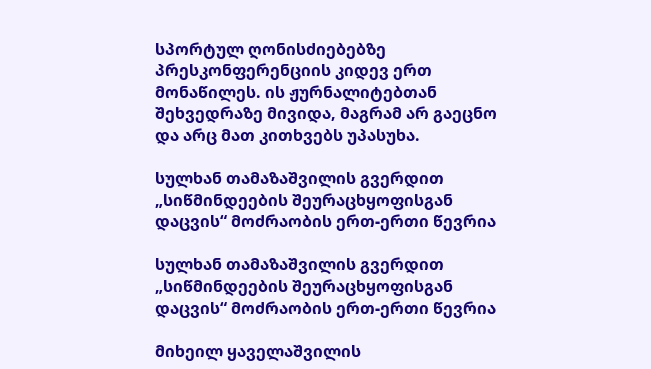სპორტულ ღონისძიებებზე პრესკონფერენციის კიდევ ერთ მონაწილეს. ის ჟურნალიტებთან შეხვედრაზე მივიდა, მაგრამ არ გაეცნო და არც მათ კითხვებს უპასუხა.

სულხან თამაზაშვილის გვერდით „სიწმინდეების შეურაცხყოფისგან დაცვის“ მოძრაობის ერთ-ერთი წევრია

სულხან თამაზაშვილის გვერდით „სიწმინდეების შეურაცხყოფისგან დაცვის“ მოძრაობის ერთ-ერთი წევრია

მიხეილ ყაველაშვილის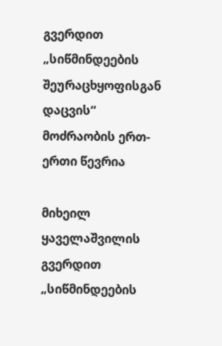გვერდით „სიწმინდეების შეურაცხყოფისგან დაცვის“ მოძრაობის ერთ-ერთი წევრია

მიხეილ ყაველაშვილის გვერდით „სიწმინდეების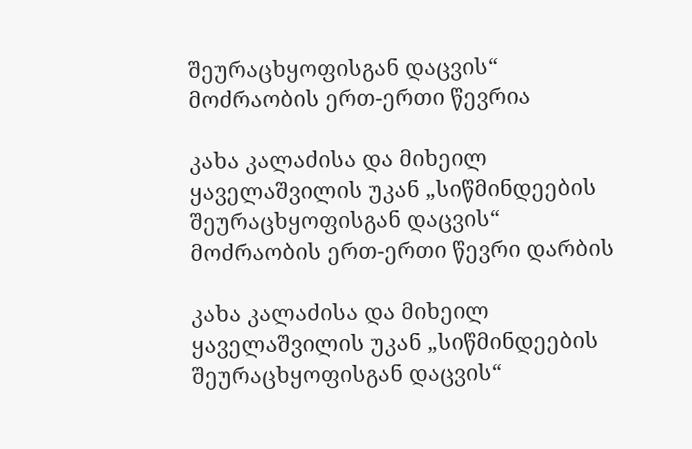შეურაცხყოფისგან დაცვის“ მოძრაობის ერთ-ერთი წევრია

კახა კალაძისა და მიხეილ ყაველაშვილის უკან „სიწმინდეების შეურაცხყოფისგან დაცვის“ მოძრაობის ერთ-ერთი წევრი დარბის

კახა კალაძისა და მიხეილ ყაველაშვილის უკან „სიწმინდეების შეურაცხყოფისგან დაცვის“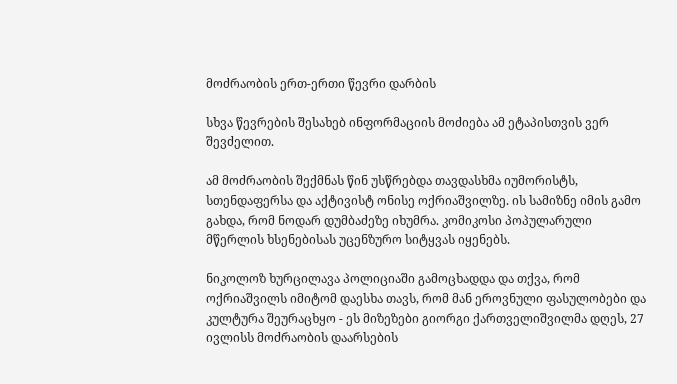მოძრაობის ერთ-ერთი წევრი დარბის

სხვა წევრების შესახებ ინფორმაციის მოძიება ამ ეტაპისთვის ვერ შევძელით.

ამ მოძრაობის შექმნას წინ უსწრებდა თავდასხმა იუმორისტს, სთენდაფერსა და აქტივისტ ონისე ოქრიაშვილზე. ის სამიზნე იმის გამო გახდა, რომ ნოდარ დუმბაძეზე იხუმრა. კომიკოსი პოპულარული მწერლის ხსენებისას უცენზურო სიტყვას იყენებს.

ნიკოლოზ ხურცილავა პოლიციაში გამოცხადდა და თქვა, რომ ოქრიაშვილს იმიტომ დაესხა თავს, რომ მან ეროვნული ფასულობები და კულტურა შეურაცხყო - ეს მიზეზები გიორგი ქართველიშვილმა დღეს, 27 ივლისს მოძრაობის დაარსების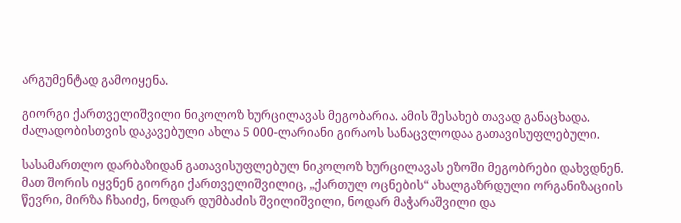არგუმენტად გამოიყენა.

გიორგი ქართველიშვილი ნიკოლოზ ხურცილავას მეგობარია. ამის შესახებ თავად განაცხადა. ძალადობისთვის დაკავებული ახლა 5 000-ლარიანი გირაოს სანაცვლოდაა გათავისუფლებული.

სასამართლო დარბაზიდან გათავისუფლებულ ნიკოლოზ ხურცილავას ეზოში მეგობრები დახვდნენ. მათ შორის იყვნენ გიორგი ქართველიშვილიც, „ქართულ ოცნების“ ახალგაზრდული ორგანიზაციის წევრი, მირზა ჩხაიძე, ნოდარ დუმბაძის შვილიშვილი, ნოდარ მაჭარაშვილი და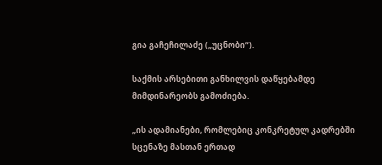გია გაჩეჩილაძე („უცნობი“).

საქმის არსებითი განხილვის დაწყებამდე მიმდინარეობს გამოძიება.

„ის ადამიანები, რომლებიც კონკრეტულ კადრებში სცენაზე მასთან ერთად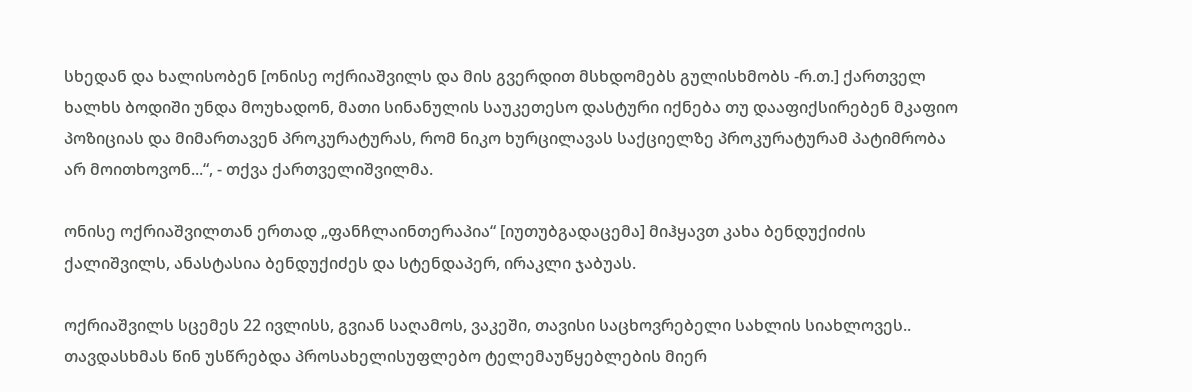სხედან და ხალისობენ [ონისე ოქრიაშვილს და მის გვერდით მსხდომებს გულისხმობს -რ.თ.] ქართველ ხალხს ბოდიში უნდა მოუხადონ, მათი სინანულის საუკეთესო დასტური იქნება თუ დააფიქსირებენ მკაფიო პოზიციას და მიმართავენ პროკურატურას, რომ ნიკო ხურცილავას საქციელზე პროკურატურამ პატიმრობა არ მოითხოვონ...“, - თქვა ქართველიშვილმა.

ონისე ოქრიაშვილთან ერთად „ფანჩლაინთერაპია“ [იუთუბგადაცემა] მიჰყავთ კახა ბენდუქიძის ქალიშვილს, ანასტასია ბენდუქიძეს და სტენდაპერ, ირაკლი ჯაბუას.

ოქრიაშვილს სცემეს 22 ივლისს, გვიან საღამოს, ვაკეში, თავისი საცხოვრებელი სახლის სიახლოვეს.. თავდასხმას წინ უსწრებდა პროსახელისუფლებო ტელემაუწყებლების მიერ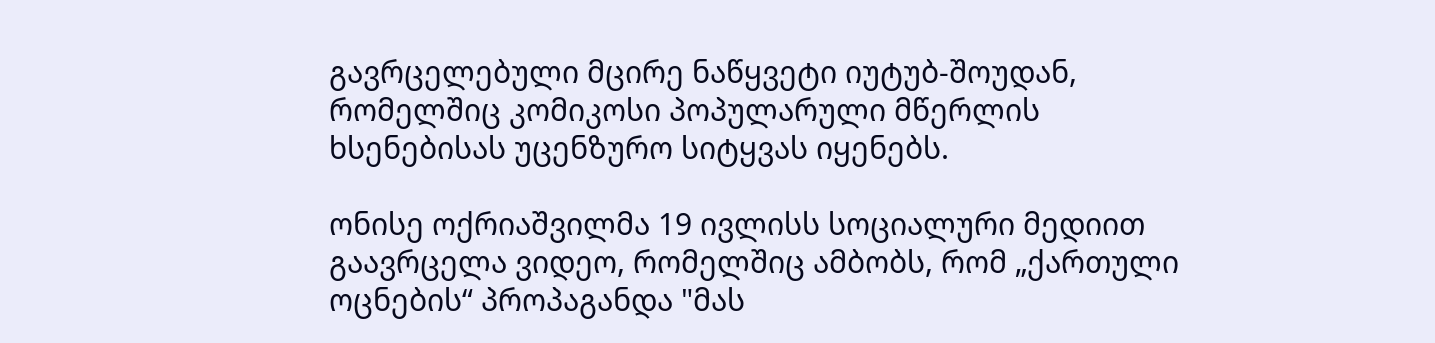გავრცელებული მცირე ნაწყვეტი იუტუბ-შოუდან, რომელშიც კომიკოსი პოპულარული მწერლის ხსენებისას უცენზურო სიტყვას იყენებს.

ონისე ოქრიაშვილმა 19 ივლისს სოციალური მედიით გაავრცელა ვიდეო, რომელშიც ამბობს, რომ „ქართული ოცნების“ პროპაგანდა "მას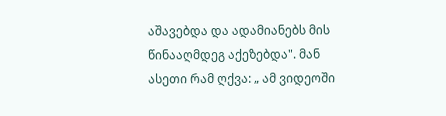აშავებდა და ადამიანებს მის წინააღმდეგ აქეზებდა". მან ასეთი რამ ღქვა: „ ამ ვიდეოში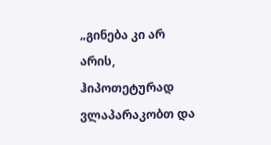„გინება კი არ არის, ჰიპოთეტურად ვლაპარაკობთ და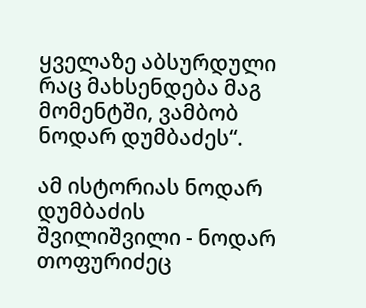ყველაზე აბსურდული რაც მახსენდება მაგ მომენტში, ვამბობ ნოდარ დუმბაძეს“.

ამ ისტორიას ნოდარ დუმბაძის შვილიშვილი - ნოდარ თოფურიძეც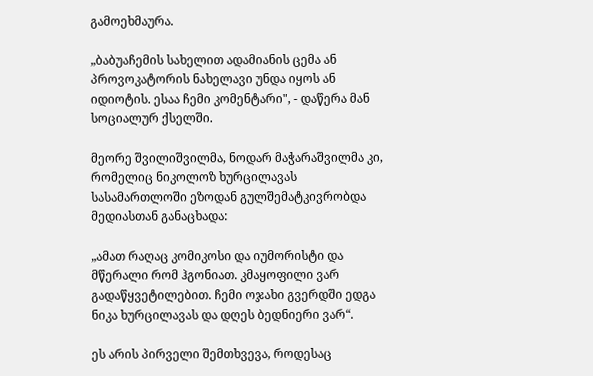გამოეხმაურა.

„ბაბუაჩემის სახელით ადამიანის ცემა ან პროვოკატორის ნახელავი უნდა იყოს ან იდიოტის. ესაა ჩემი კომენტარი", - დაწერა მან სოციალურ ქსელში.

მეორე შვილიშვილმა, ნოდარ მაჭარაშვილმა კი, რომელიც ნიკოლოზ ხურცილავას სასამართლოში ეზოდან გულშემატკივრობდა მედიასთან განაცხადა:

„ამათ რაღაც კომიკოსი და იუმორისტი და მწერალი რომ ჰგონიათ. კმაყოფილი ვარ გადაწყვეტილებით. ჩემი ოჯახი გვერდში ედგა ნიკა ხურცილავას და დღეს ბედნიერი ვარ“.

ეს არის პირველი შემთხვევა, როდესაც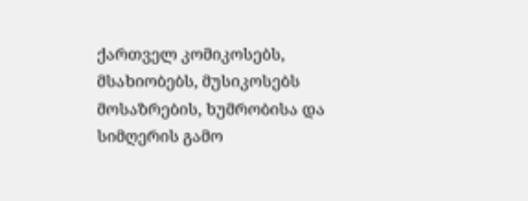ქართველ კომიკოსებს, მსახიობებს, მუსიკოსებს მოსაზრების, ხუმრობისა და სიმღერის გამო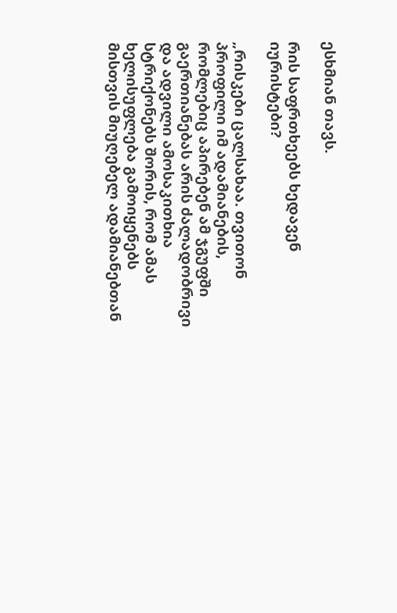ესხმიან თავს.

რის საფრთხეებს ხედავენ იურისტები?

„რისკები ცალსახაა. თვითონ პროფილი იმ ადამიანების, რომლებიც აპირებენ ამ ჯგუფში გაერთიანებას არის ძალადობრივი და ადვილი ამოსაკითხია სტრიქონებს შორის, რომ ამას ხელისუფლება გამოიყენებს მისთვის მიუღებელ ადამიანებთან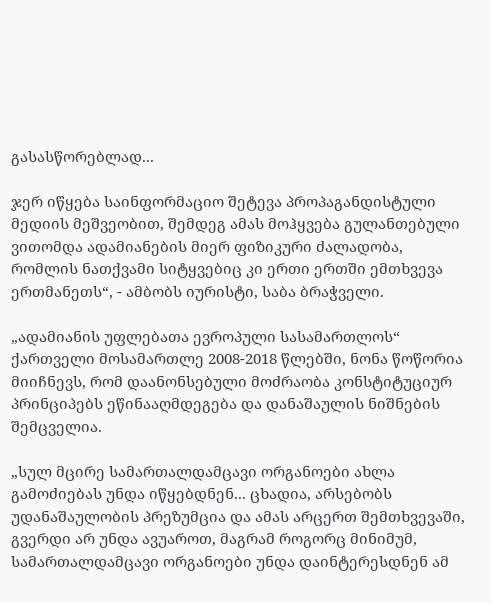გასასწორებლად...

ჯერ იწყება საინფორმაციო შეტევა პროპაგანდისტული მედიის მეშვეობით, შემდეგ ამას მოჰყვება გულანთებული ვითომდა ადამიანების მიერ ფიზიკური ძალადობა, რომლის ნათქვამი სიტყვებიც კი ერთი ერთში ემთხვევა ერთმანეთს“, - ამბობს იურისტი, საბა ბრაჭველი.

„ადამიანის უფლებათა ევროპული სასამართლოს“ ქართველი მოსამართლე 2008-2018 წლებში, ნონა წოწორია მიიჩნევს, რომ დაანონსებული მოძრაობა კონსტიტუციურ პრინციპებს ეწინააღმდეგება და დანაშაულის ნიშნების შემცველია.

„სულ მცირე სამართალდამცავი ორგანოები ახლა გამოძიებას უნდა იწყებდნენ... ცხადია, არსებობს უდანაშაულობის პრეზუმცია და ამას არცერთ შემთხვევაში, გვერდი არ უნდა ავუაროთ, მაგრამ როგორც მინიმუმ, სამართალდამცავი ორგანოები უნდა დაინტერესდნენ ამ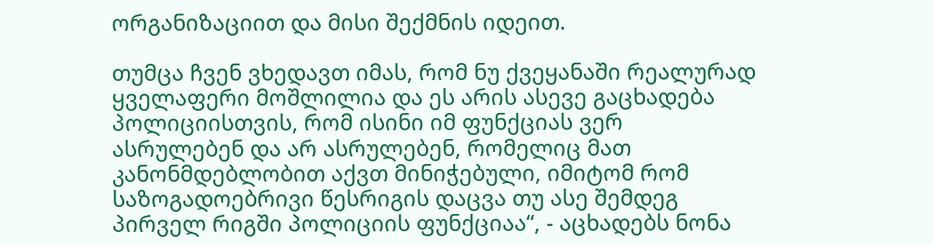ორგანიზაციით და მისი შექმნის იდეით.

თუმცა ჩვენ ვხედავთ იმას, რომ ნუ ქვეყანაში რეალურად ყველაფერი მოშლილია და ეს არის ასევე გაცხადება პოლიციისთვის, რომ ისინი იმ ფუნქციას ვერ ასრულებენ და არ ასრულებენ, რომელიც მათ კანონმდებლობით აქვთ მინიჭებული, იმიტომ რომ საზოგადოებრივი წესრიგის დაცვა თუ ასე შემდეგ პირველ რიგში პოლიციის ფუნქციაა“, - აცხადებს ნონა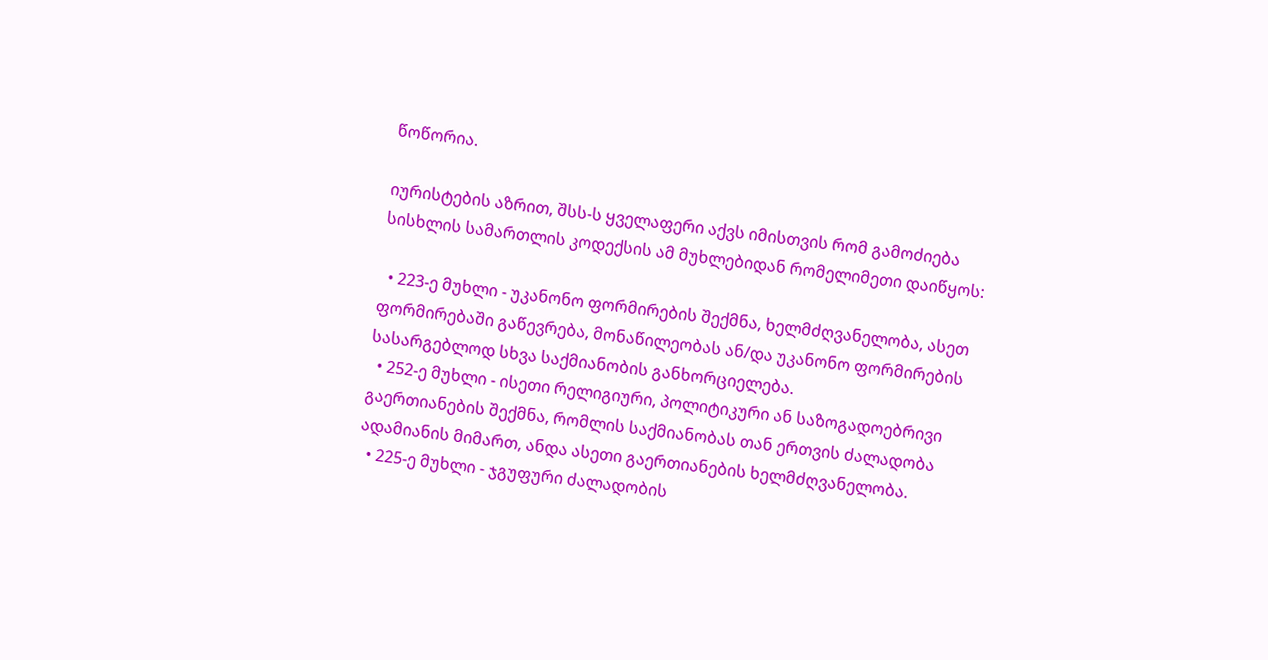წოწორია.

იურისტების აზრით, შსს-ს ყველაფერი აქვს იმისთვის რომ გამოძიება სისხლის სამართლის კოდექსის ამ მუხლებიდან რომელიმეთი დაიწყოს:

  • 223-ე მუხლი - უკანონო ფორმირების შექმნა, ხელმძღვანელობა, ასეთ ფორმირებაში გაწევრება, მონაწილეობას ან/და უკანონო ფორმირების სასარგებლოდ სხვა საქმიანობის განხორციელება.
  • 252-ე მუხლი - ისეთი რელიგიური, პოლიტიკური ან საზოგადოებრივი გაერთიანების შექმნა, რომლის საქმიანობას თან ერთვის ძალადობა ადამიანის მიმართ, ანდა ასეთი გაერთიანების ხელმძღვანელობა.
  • 225-ე მუხლი - ჯგუფური ძალადობის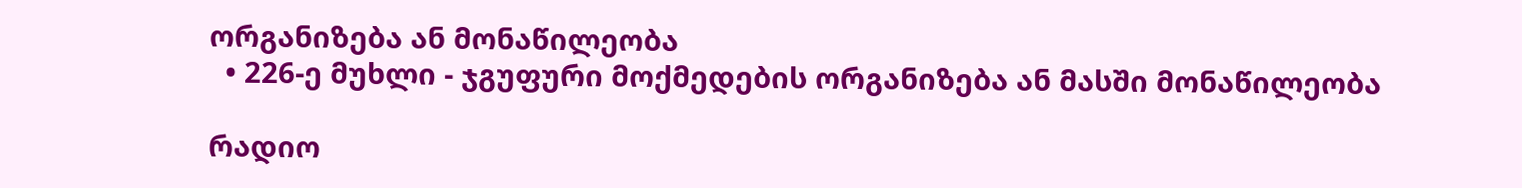ორგანიზება ან მონაწილეობა
  • 226-ე მუხლი - ჯგუფური მოქმედების ორგანიზება ან მასში მონაწილეობა

რადიო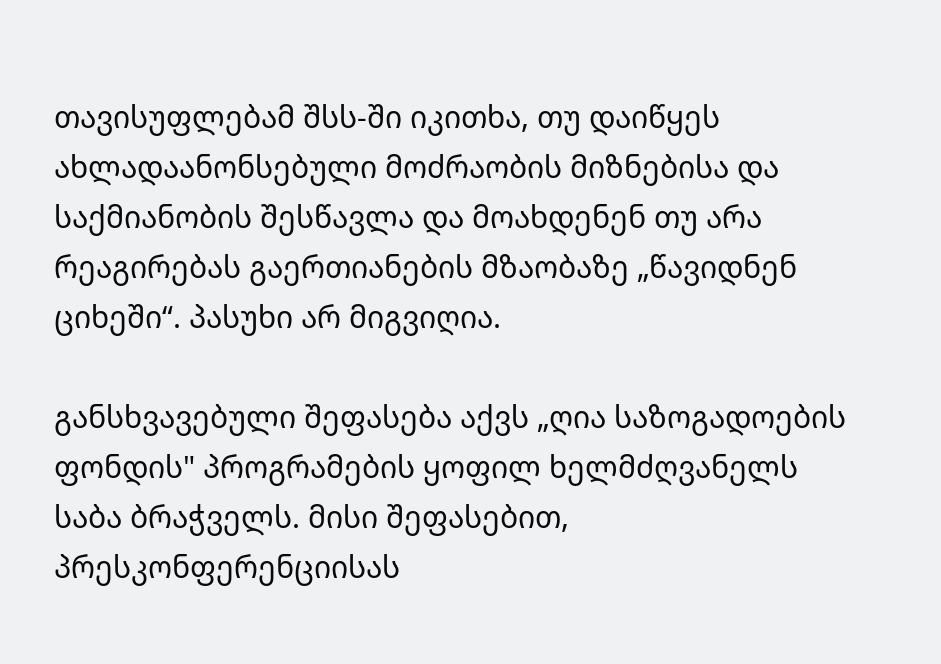თავისუფლებამ შსს-ში იკითხა, თუ დაიწყეს ახლადაანონსებული მოძრაობის მიზნებისა და საქმიანობის შესწავლა და მოახდენენ თუ არა რეაგირებას გაერთიანების მზაობაზე „წავიდნენ ციხეში“. პასუხი არ მიგვიღია.

განსხვავებული შეფასება აქვს „ღია საზოგადოების ფონდის" პროგრამების ყოფილ ხელმძღვანელს საბა ბრაჭველს. მისი შეფასებით, პრესკონფერენციისას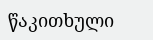წაკითხული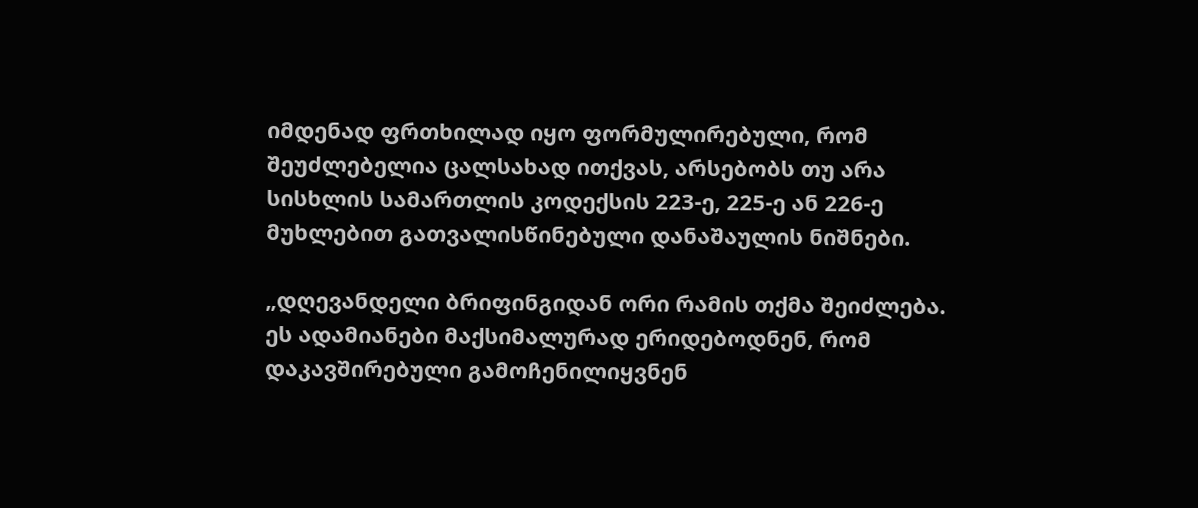იმდენად ფრთხილად იყო ფორმულირებული, რომ შეუძლებელია ცალსახად ითქვას, არსებობს თუ არა სისხლის სამართლის კოდექსის 223-ე, 225-ე ან 226-ე მუხლებით გათვალისწინებული დანაშაულის ნიშნები.

„დღევანდელი ბრიფინგიდან ორი რამის თქმა შეიძლება. ეს ადამიანები მაქსიმალურად ერიდებოდნენ, რომ დაკავშირებული გამოჩენილიყვნენ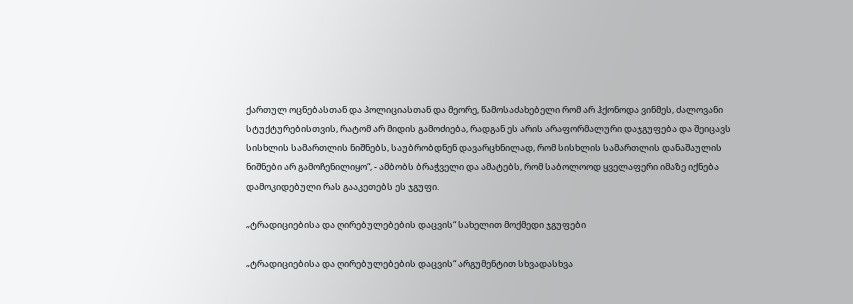ქართულ ოცნებასთან და პოლიციასთან და მეორე, წამოსაძახებელი რომ არ ჰქონოდა ვინმეს, ძალოვანი სტუქტურებისთვის, რატომ არ მიდის გამოძიება, რადგან ეს არის არაფორმალური დაჯგუფება და შეიცავს სისხლის სამართლის ნიშნებს, საუბრობდნენ დავარცხნილად, რომ სისხლის სამართლის დანაშაულის ნიშნები არ გამოჩენილიყო“, - ამბობს ბრაჭველი და ამატებს, რომ საბოლოოდ ყველაფერი იმაზე იქნება დამოკიდებული რას გააკეთებს ეს ჯგუფი.

„ტრადიციებისა და ღირებულებების დაცვის“ სახელით მოქმედი ჯგუფები

„ტრადიციებისა და ღირებულებების დაცვის“ არგუმენტით სხვადასხვა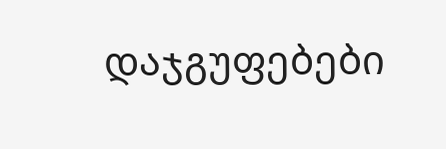დაჯგუფებები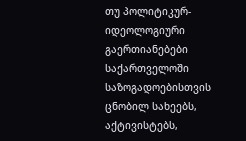თუ პოლიტიკურ-იდეოლოგიური გაერთიანებები საქართველოში საზოგადოებისთვის ცნობილ სახეებს, აქტივისტებს,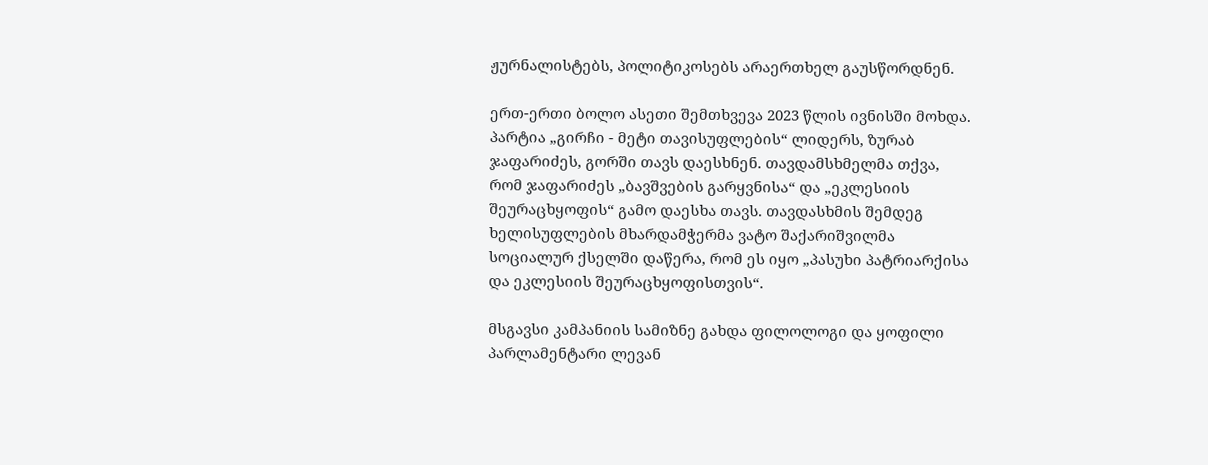ჟურნალისტებს, პოლიტიკოსებს არაერთხელ გაუსწორდნენ.

ერთ-ერთი ბოლო ასეთი შემთხვევა 2023 წლის ივნისში მოხდა. პარტია „გირჩი - მეტი თავისუფლების“ ლიდერს, ზურაბ ჯაფარიძეს, გორში თავს დაესხნენ. თავდამსხმელმა თქვა, რომ ჯაფარიძეს „ბავშვების გარყვნისა“ და „ეკლესიის შეურაცხყოფის“ გამო დაესხა თავს. თავდასხმის შემდეგ ხელისუფლების მხარდამჭერმა ვატო შაქარიშვილმა სოციალურ ქსელში დაწერა, რომ ეს იყო „პასუხი პატრიარქისა და ეკლესიის შეურაცხყოფისთვის“.

მსგავსი კამპანიის სამიზნე გახდა ფილოლოგი და ყოფილი პარლამენტარი ლევან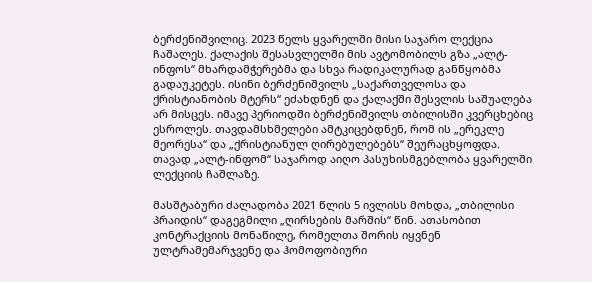ბერძენიშვილიც. 2023 წელს ყვარელში მისი საჯარო ლექცია ჩაშალეს. ქალაქის შესასვლელში მის ავტომობილს გზა „ალტ-ინფოს“ მხარდამჭერებმა და სხვა რადიკალურად განწყობმა გადაუკეტეს. ისინი ბერძენიშვილს „საქართველოსა და ქრისტიანობის მტერს“ ეძახდნენ და ქალაქში შესვლის საშუალება არ მისცეს. იმავე პერიოდში ბერძენიშვილს თბილისში კვერცხებიც ესროლეს. თავდამსხმელები ამტკიცებდნენ, რომ ის „ერეკლე მეორესა“ და „ქრისტიანულ ღირებულებებს“ შეურაცხყოფდა. თავად „ალტ-ინფომ“ საჯაროდ აიღო პასუხისმგებლობა ყვარელში ლექციის ჩაშლაზე.

მასშტაბური ძალადობა 2021 წლის 5 ივლისს მოხდა, „თბილისი პრაიდის“ დაგეგმილი „ღირსების მარშის“ წინ. ათასობით კონტრაქციის მონაწილე, რომელთა შორის იყვნენ ულტრამემარჯვენე და ჰომოფობიური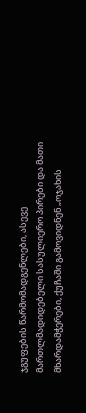ჯგუფების წარმომადგენლები, ასევე მართლმადიდებელი სასულიერო პირები და მათი მხარდამჭერები, ქუჩაში გამოვიდნენ „ოჯახის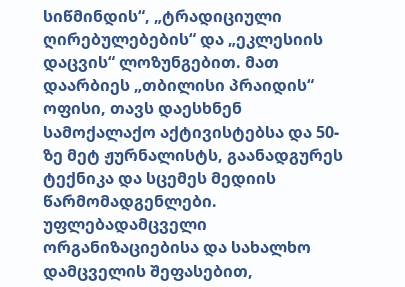სიწმინდის“, „ტრადიციული ღირებულებების“ და „ეკლესიის დაცვის“ ლოზუნგებით. მათ დაარბიეს „თბილისი პრაიდის“ ოფისი, თავს დაესხნენ სამოქალაქო აქტივისტებსა და 50-ზე მეტ ჟურნალისტს, გაანადგურეს ტექნიკა და სცემეს მედიის წარმომადგენლები. უფლებადამცველი ორგანიზაციებისა და სახალხო დამცველის შეფასებით,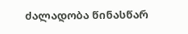ძალადობა წინასწარ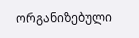ორგანიზებული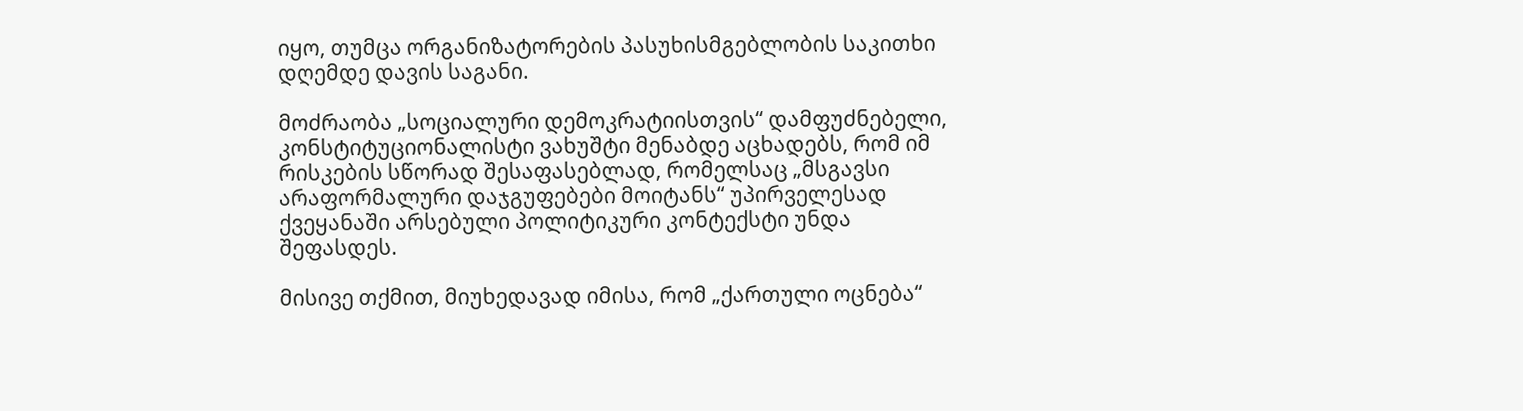იყო, თუმცა ორგანიზატორების პასუხისმგებლობის საკითხი დღემდე დავის საგანი.

მოძრაობა „სოციალური დემოკრატიისთვის“ დამფუძნებელი, კონსტიტუციონალისტი ვახუშტი მენაბდე აცხადებს, რომ იმ რისკების სწორად შესაფასებლად, რომელსაც „მსგავსი არაფორმალური დაჯგუფებები მოიტანს“ უპირველესად ქვეყანაში არსებული პოლიტიკური კონტექსტი უნდა შეფასდეს.

მისივე თქმით, მიუხედავად იმისა, რომ „ქართული ოცნება“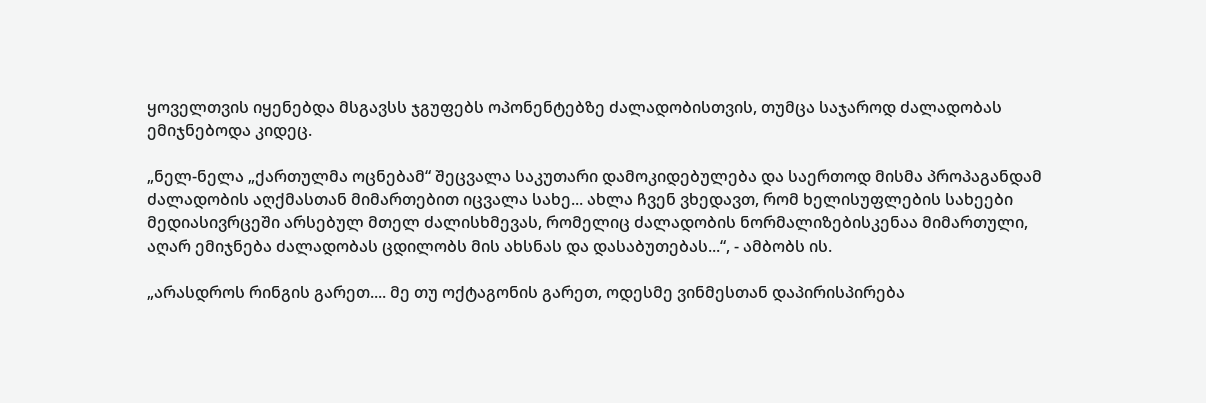ყოველთვის იყენებდა მსგავსს ჯგუფებს ოპონენტებზე ძალადობისთვის, თუმცა საჯაროდ ძალადობას ემიჯნებოდა კიდეც.

„ნელ-ნელა „ქართულმა ოცნებამ“ შეცვალა საკუთარი დამოკიდებულება და საერთოდ მისმა პროპაგანდამ ძალადობის აღქმასთან მიმართებით იცვალა სახე... ახლა ჩვენ ვხედავთ, რომ ხელისუფლების სახეები მედიასივრცეში არსებულ მთელ ძალისხმევას, რომელიც ძალადობის ნორმალიზებისკენაა მიმართული, აღარ ემიჯნება ძალადობას ცდილობს მის ახსნას და დასაბუთებას...“, - ამბობს ის.

„არასდროს რინგის გარეთ.... მე თუ ოქტაგონის გარეთ, ოდესმე ვინმესთან დაპირისპირება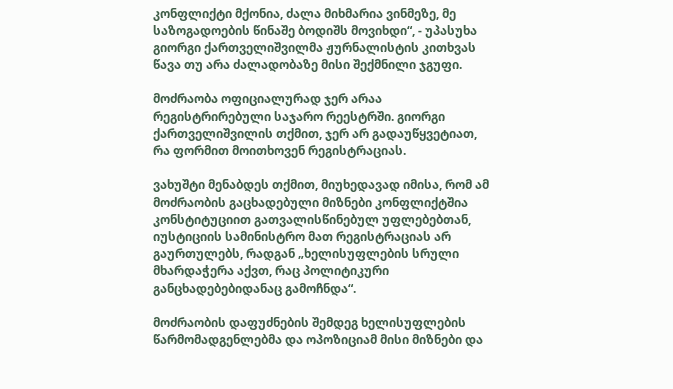კონფლიქტი მქონია, ძალა მიხმარია ვინმეზე, მე საზოგადოების წინაშე ბოდიშს მოვიხდი“, - უპასუხა გიორგი ქართველიშვილმა ჟურნალისტის კითხვას წავა თუ არა ძალადობაზე მისი შექმნილი ჯგუფი.

მოძრაობა ოფიციალურად ჯერ არაა რეგისტრირებული საჯარო რეესტრში. გიორგი ქართველიშვილის თქმით, ჯერ არ გადაუწყვეტიათ, რა ფორმით მოითხოვენ რეგისტრაციას.

ვახუშტი მენაბდეს თქმით, მიუხედავად იმისა, რომ ამ მოძრაობის გაცხადებული მიზნები კონფლიქტშია კონსტიტუციით გათვალისწინებულ უფლებებთან, იუსტიციის სამინისტრო მათ რეგისტრაციას არ გაურთულებს, რადგან „ხელისუფლების სრული მხარდაჭერა აქვთ, რაც პოლიტიკური განცხადებებიდანაც გამოჩნდა“.

მოძრაობის დაფუძნების შემდეგ ხელისუფლების წარმომადგენლებმა და ოპოზიციამ მისი მიზნები და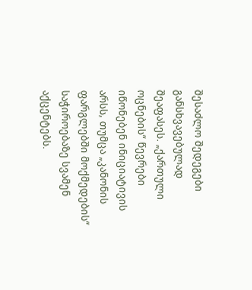შესაძლო შედეგები განსხვავებულად შეაფასეს. „ქართული ოცნების“ წევრები იწონებენ ინიციატივის არსს, თუმცა „კანონის ფარგლებში მოქმედების“ საჭიროებაზე სვამენ აქცენტებს.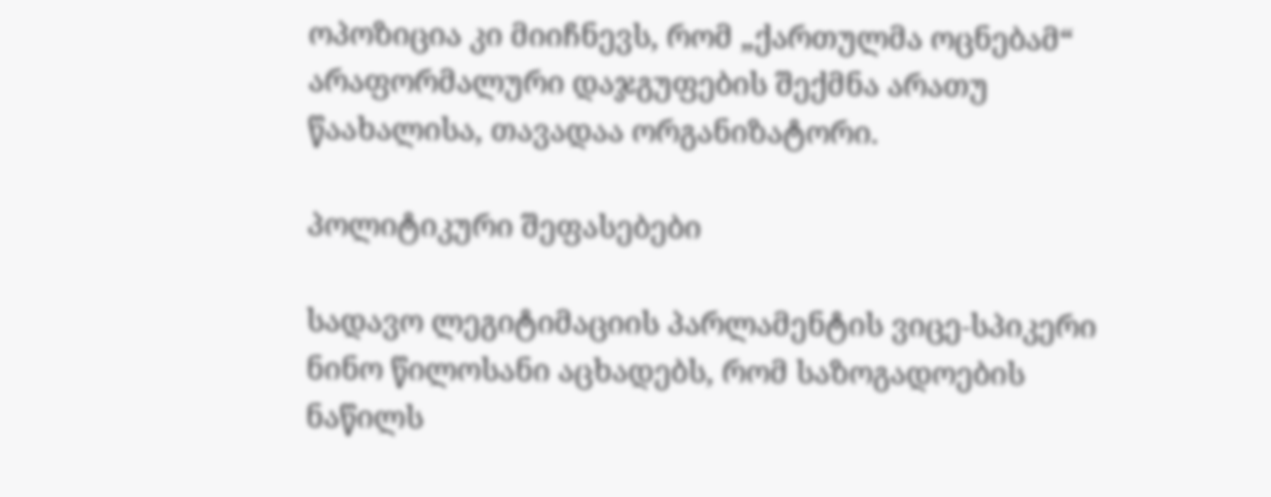ოპოზიცია კი მიიჩნევს, რომ „ქართულმა ოცნებამ“ არაფორმალური დაჯგუფების შექმნა არათუ წაახალისა, თავადაა ორგანიზატორი.

პოლიტიკური შეფასებები

სადავო ლეგიტიმაციის პარლამენტის ვიცე-სპიკერი ნინო წილოსანი აცხადებს, რომ საზოგადოების ნაწილს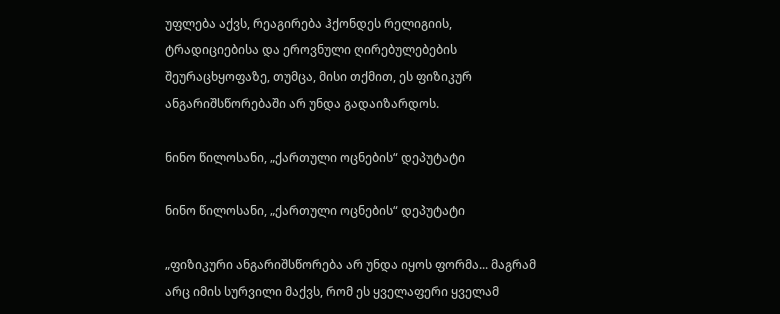უფლება აქვს, რეაგირება ჰქონდეს რელიგიის, ტრადიციებისა და ეროვნული ღირებულებების შეურაცხყოფაზე, თუმცა, მისი თქმით, ეს ფიზიკურ ანგარიშსწორებაში არ უნდა გადაიზარდოს.

ნინო წილოსანი, „ქართული ოცნების“ დეპუტატი

ნინო წილოსანი, „ქართული ოცნების“ დეპუტატი

„ფიზიკური ანგარიშსწორება არ უნდა იყოს ფორმა... მაგრამ არც იმის სურვილი მაქვს, რომ ეს ყველაფერი ყველამ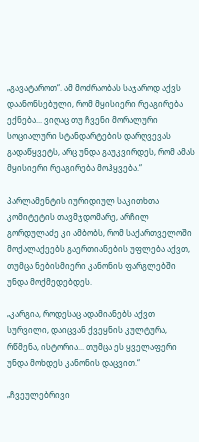„გავატაროთ“. ამ მოძრაობას საჯაროდ აქვს დაანონსებული, რომ მყისიერი რეაგირება ექნება... ვიღაც თუ ჩვენი მორალური სოციალური სტანდარტების დარღვევას გადაწყვეტს, არც უნდა გაუკვირდეს, რომ ამას მყისიერი რეაგირება მოჰყვება.“

პარლამენტის იურიდიულ საკითხთა კომიტეტის თავმჯდომარე, არჩილ გორდულაძე კი ამბობს, რომ საქართველოში მოქალაქეებს გაერთიანების უფლება აქვთ, თუმცა ნებისმიერი კანონის ფარგლებში უნდა მოქმედებდეს.

„კარგია, როდესაც ადამიანებს აქვთ სურვილი, დაიცვან ქვეყნის კულტურა, რწმენა, ისტორია... თუმცა ეს ყველაფერი უნდა მოხდეს კანონის დაცვით.“

„ჩვეულებრივი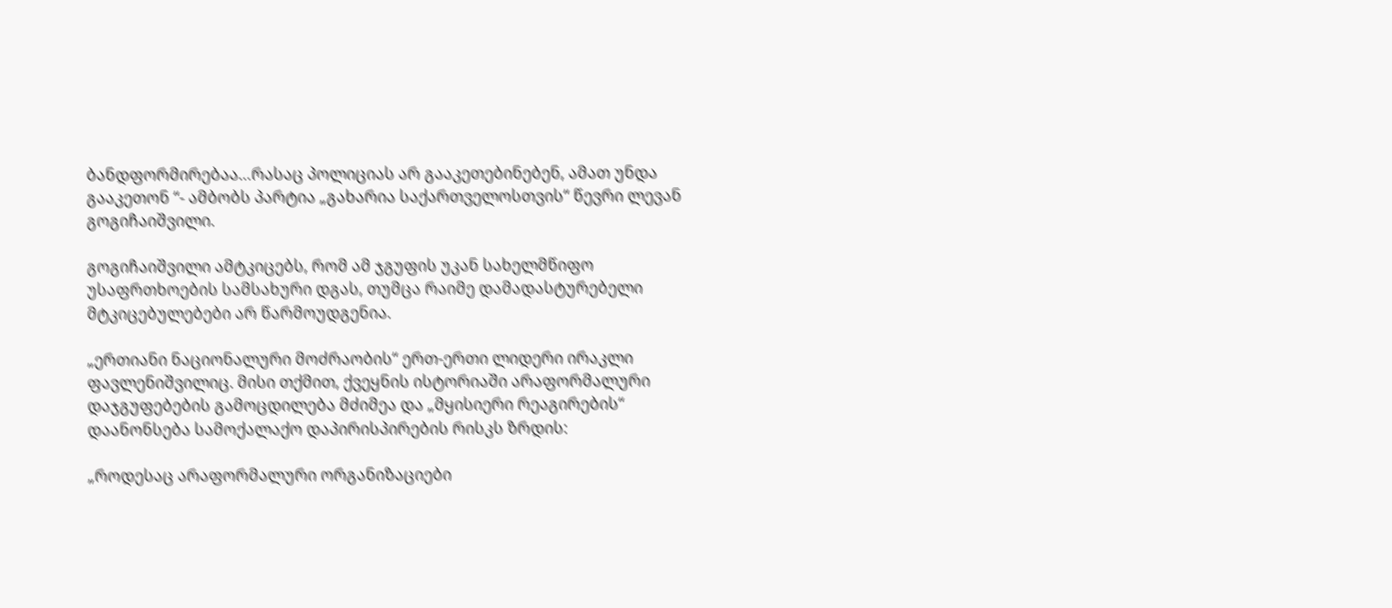ბანდფორმირებაა…რასაც პოლიციას არ გააკეთებინებენ, ამათ უნდა გააკეთონ “- ამბობს პარტია „გახარია საქართველოსთვის“ წევრი ლევან გოგიჩაიშვილი.

გოგიჩაიშვილი ამტკიცებს, რომ ამ ჯგუფის უკან სახელმწიფო უსაფრთხოების სამსახური დგას, თუმცა რაიმე დამადასტურებელი მტკიცებულებები არ წარმოუდგენია.

„ერთიანი ნაციონალური მოძრაობის“ ერთ-ერთი ლიდერი ირაკლი ფავლენიშვილიც. მისი თქმით, ქვეყნის ისტორიაში არაფორმალური დაჯგუფებების გამოცდილება მძიმეა და „მყისიერი რეაგირების“ დაანონსება სამოქალაქო დაპირისპირების რისკს ზრდის:

„როდესაც არაფორმალური ორგანიზაციები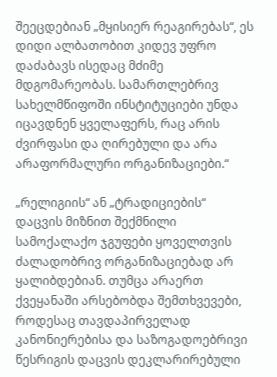შეეცდებიან „მყისიერ რეაგირებას“, ეს დიდი ალბათობით კიდევ უფრო დაძაბავს ისედაც მძიმე მდგომარეობას. სამართლებრივ სახელმწიფოში ინსტიტუციები უნდა იცავდნენ ყველაფერს, რაც არის ძვირფასი და ღირებული და არა არაფორმალური ორგანიზაციები.“

„რელიგიის“ ან „ტრადიციების“ დაცვის მიზნით შექმნილი სამოქალაქო ჯგუფები ყოველთვის ძალადობრივ ორგანიზაციებად არ ყალიბდებიან. თუმცა არაერთ ქვეყანაში არსებობდა შემთხვევები, როდესაც თავდაპირველად კანონიერებისა და საზოგადოებრივი წესრიგის დაცვის დეკლარირებული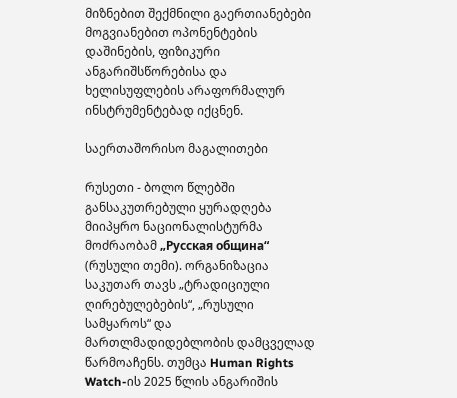მიზნებით შექმნილი გაერთიანებები მოგვიანებით ოპონენტების დაშინების, ფიზიკური ანგარიშსწორებისა და ხელისუფლების არაფორმალურ ინსტრუმენტებად იქცნენ.

საერთაშორისო მაგალითები

რუსეთი - ბოლო წლებში განსაკუთრებული ყურადღება მიიპყრო ნაციონალისტურმა მოძრაობამ „Русская община“ (რუსული თემი). ორგანიზაცია საკუთარ თავს „ტრადიციული ღირებულებების“, „რუსული სამყაროს“ და მართლმადიდებლობის დამცველად წარმოაჩენს. თუმცა Human Rights Watch-ის 2025 წლის ანგარიშის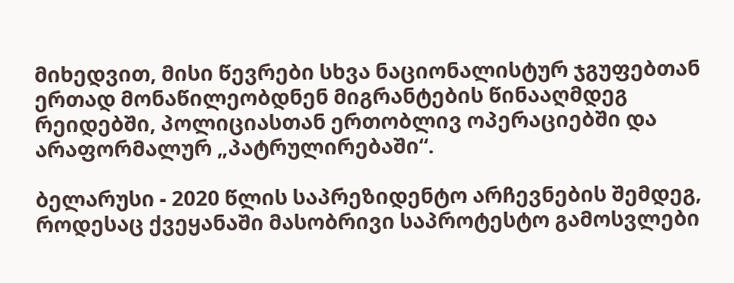მიხედვით, მისი წევრები სხვა ნაციონალისტურ ჯგუფებთან ერთად მონაწილეობდნენ მიგრანტების წინააღმდეგ რეიდებში, პოლიციასთან ერთობლივ ოპერაციებში და არაფორმალურ „პატრულირებაში“.

ბელარუსი - 2020 წლის საპრეზიდენტო არჩევნების შემდეგ, როდესაც ქვეყანაში მასობრივი საპროტესტო გამოსვლები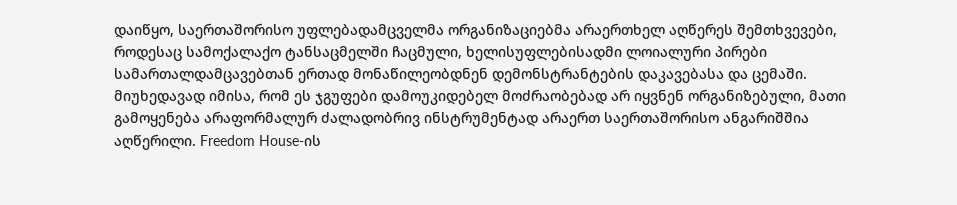დაიწყო, საერთაშორისო უფლებადამცველმა ორგანიზაციებმა არაერთხელ აღწერეს შემთხვევები, როდესაც სამოქალაქო ტანსაცმელში ჩაცმული, ხელისუფლებისადმი ლოიალური პირები სამართალდამცავებთან ერთად მონაწილეობდნენ დემონსტრანტების დაკავებასა და ცემაში. მიუხედავად იმისა, რომ ეს ჯგუფები დამოუკიდებელ მოძრაობებად არ იყვნენ ორგანიზებული, მათი გამოყენება არაფორმალურ ძალადობრივ ინსტრუმენტად არაერთ საერთაშორისო ანგარიშშია აღწერილი. Freedom House-ის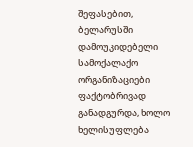შეფასებით, ბელარუსში დამოუკიდებელი სამოქალაქო ორგანიზაციები ფაქტობრივად განადგურდა, ხოლო ხელისუფლება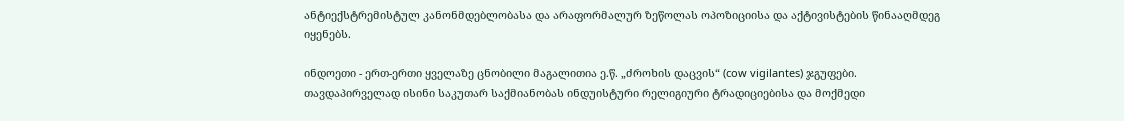ანტიექსტრემისტულ კანონმდებლობასა და არაფორმალურ ზეწოლას ოპოზიციისა და აქტივისტების წინააღმდეგ იყენებს.

ინდოეთი - ერთ-ერთი ყველაზე ცნობილი მაგალითია ე.წ. „ძროხის დაცვის“ (cow vigilantes) ჯგუფები. თავდაპირველად ისინი საკუთარ საქმიანობას ინდუისტური რელიგიური ტრადიციებისა და მოქმედი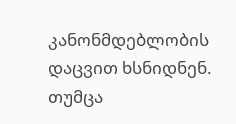კანონმდებლობის დაცვით ხსნიდნენ. თუმცა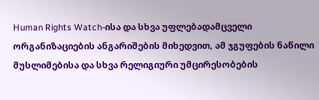Human Rights Watch-ისა და სხვა უფლებადამცველი ორგანიზაციების ანგარიშების მიხედვით, ამ ჯგუფების ნაწილი მუსლიმებისა და სხვა რელიგიური უმცირესობების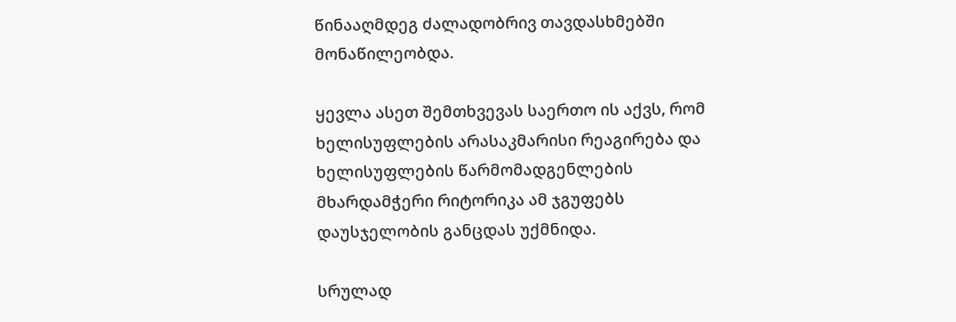წინააღმდეგ ძალადობრივ თავდასხმებში მონაწილეობდა.

ყევლა ასეთ შემთხვევას საერთო ის აქვს, რომ ხელისუფლების არასაკმარისი რეაგირება და ხელისუფლების წარმომადგენლების მხარდამჭერი რიტორიკა ამ ჯგუფებს დაუსჯელობის განცდას უქმნიდა.

სრულად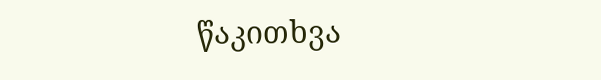წაკითხვა